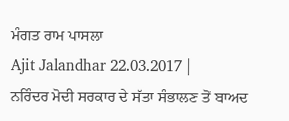ਮੰਗਤ ਰਾਮ ਪਾਸਲਾ
Ajit Jalandhar 22.03.2017 |
ਨਰਿੰਦਰ ਮੋਦੀ ਸਰਕਾਰ ਦੇ ਸੱਤਾ ਸੰਭਾਲਣ ਤੋਂ ਬਾਅਦ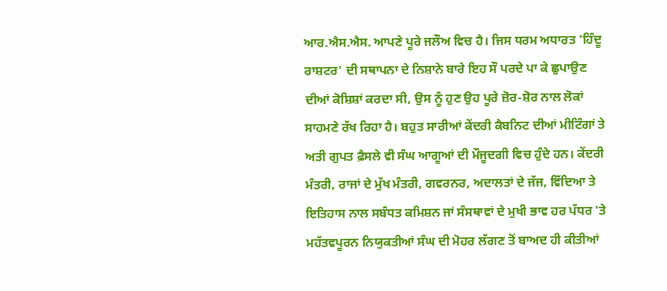ਆਰ.ਐਸ.ਐਸ. ਆਪਣੇ ਪੂਰੇ ਜਲੌਅ ਵਿਚ ਹੈ। ਜਿਸ ਧਰਮ ਅਧਾਰਤ 'ਹਿੰਦੂ ਰਾਸ਼ਟਰ' ਦੀ ਸਥਾਪਨਾ ਦੇ ਨਿਸ਼ਾਨੇ ਬਾਰੇ ਇਹ ਸੌ ਪਰਦੇ ਪਾ ਕੇ ਛੁਪਾਉਣ ਦੀਆਂ ਕੋਸ਼ਿਸ਼ਾਂ ਕਰਦਾ ਸੀ, ਉਸ ਨੂੰ ਹੁਣ ਉਹ ਪੂਰੇ ਜ਼ੋਰ-ਸ਼ੋਰ ਨਾਲ ਲੋਕਾਂ ਸਾਹਮਣੇ ਰੱਖ ਰਿਹਾ ਹੈ। ਬਹੁਤ ਸਾਰੀਆਂ ਕੇਂਦਰੀ ਕੈਬਨਿਟ ਦੀਆਂ ਮੀਟਿੰਗਾਂ ਤੇ ਅਤੀ ਗੁਪਤ ਫ਼ੈਸਲੇ ਵੀ ਸੰਘ ਆਗੂਆਂ ਦੀ ਮੌਜੂਦਗੀ ਵਿਚ ਹੁੰਦੇ ਹਨ। ਕੇਂਦਰੀ ਮੰਤਰੀ, ਰਾਜਾਂ ਦੇ ਮੁੱਖ ਮੰਤਰੀ, ਗਵਰਨਰ, ਅਦਾਲਤਾਂ ਦੇ ਜੱਜ, ਵਿੱਦਿਆ ਤੇ ਇਤਿਹਾਸ ਨਾਲ ਸਬੰਧਤ ਕਮਿਸ਼ਨ ਜਾਂ ਸੰਸਥਾਵਾਂ ਦੇ ਮੁਖੀ ਭਾਵ ਹਰ ਪੱਧਰ 'ਤੇ ਮਹੱਤਵਪੂਰਨ ਨਿਯੁਕਤੀਆਂ ਸੰਘ ਦੀ ਮੋਹਰ ਲੱਗਣ ਤੋਂ ਬਾਅਦ ਹੀ ਕੀਤੀਆਂ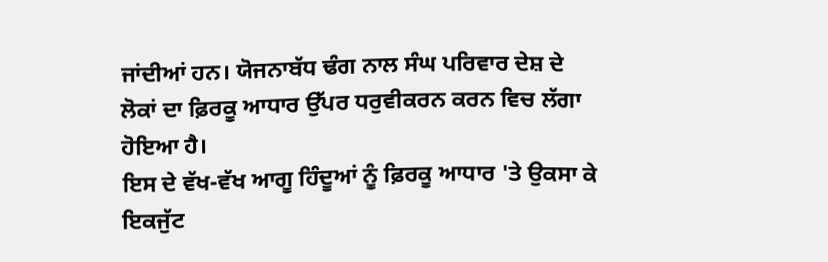ਜਾਂਦੀਆਂ ਹਨ। ਯੋਜਨਾਬੱਧ ਢੰਗ ਨਾਲ ਸੰਘ ਪਰਿਵਾਰ ਦੇਸ਼ ਦੇ ਲੋਕਾਂ ਦਾ ਫ਼ਿਰਕੂ ਆਧਾਰ ਉੱਪਰ ਧਰੁਵੀਕਰਨ ਕਰਨ ਵਿਚ ਲੱਗਾ ਹੋਇਆ ਹੈ।
ਇਸ ਦੇ ਵੱਖ-ਵੱਖ ਆਗੂ ਹਿੰਦੂਆਂ ਨੂੰ ਫ਼ਿਰਕੂ ਆਧਾਰ 'ਤੇ ਉਕਸਾ ਕੇ ਇਕਜੁੱਟ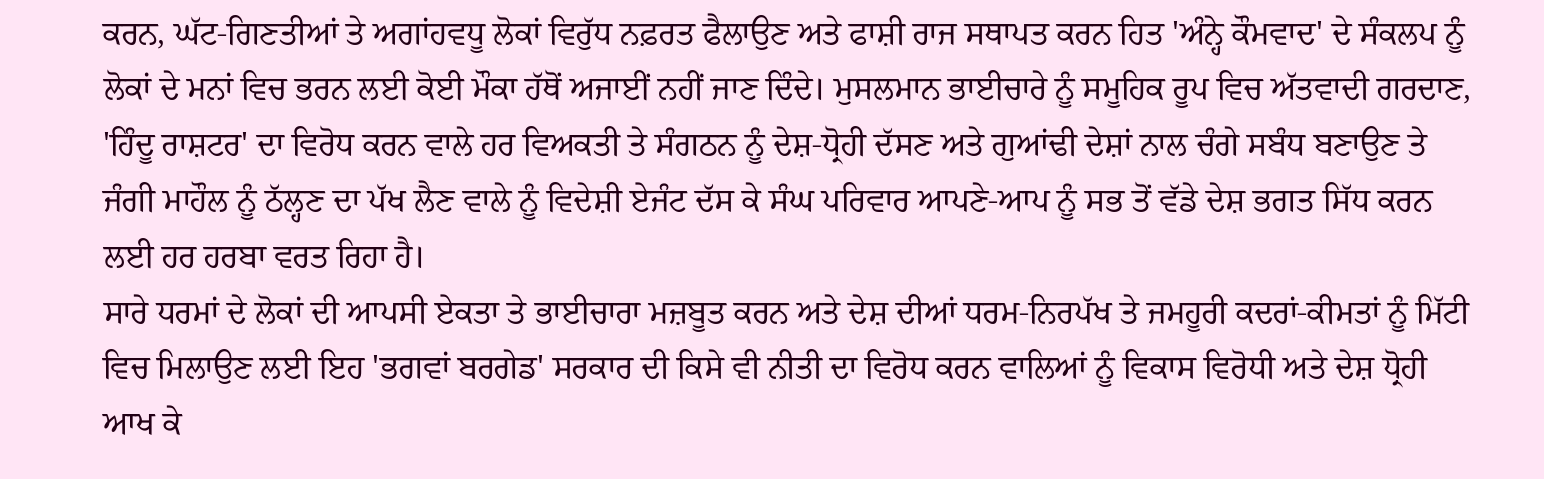ਕਰਨ, ਘੱਟ-ਗਿਣਤੀਆਂ ਤੇ ਅਗਾਂਹਵਧੂ ਲੋਕਾਂ ਵਿਰੁੱਧ ਨਫ਼ਰਤ ਫੈਲਾਉਣ ਅਤੇ ਫਾਸ਼ੀ ਰਾਜ ਸਥਾਪਤ ਕਰਨ ਹਿਤ 'ਅੰਨ੍ਹੇ ਕੌਮਵਾਦ' ਦੇ ਸੰਕਲਪ ਨੂੰ ਲੋਕਾਂ ਦੇ ਮਨਾਂ ਵਿਚ ਭਰਨ ਲਈ ਕੋਈ ਮੌਕਾ ਹੱਥੋਂ ਅਜਾਈਂ ਨਹੀਂ ਜਾਣ ਦਿੰਦੇ। ਮੁਸਲਮਾਨ ਭਾਈਚਾਰੇ ਨੂੰ ਸਮੂਹਿਕ ਰੂਪ ਵਿਚ ਅੱਤਵਾਦੀ ਗਰਦਾਣ, 'ਹਿੰਦੂ ਰਾਸ਼ਟਰ' ਦਾ ਵਿਰੋਧ ਕਰਨ ਵਾਲੇ ਹਰ ਵਿਅਕਤੀ ਤੇ ਸੰਗਠਨ ਨੂੰ ਦੇਸ਼-ਧ੍ਰੋਹੀ ਦੱਸਣ ਅਤੇ ਗੁਆਂਢੀ ਦੇਸ਼ਾਂ ਨਾਲ ਚੰਗੇ ਸਬੰਧ ਬਣਾਉਣ ਤੇ ਜੰਗੀ ਮਾਹੌਲ ਨੂੰ ਠੱਲ੍ਹਣ ਦਾ ਪੱਖ ਲੈਣ ਵਾਲੇ ਨੂੰ ਵਿਦੇਸ਼ੀ ਏਜੰਟ ਦੱਸ ਕੇ ਸੰਘ ਪਰਿਵਾਰ ਆਪਣੇ-ਆਪ ਨੂੰ ਸਭ ਤੋਂ ਵੱਡੇ ਦੇਸ਼ ਭਗਤ ਸਿੱਧ ਕਰਨ ਲਈ ਹਰ ਹਰਬਾ ਵਰਤ ਰਿਹਾ ਹੈ।
ਸਾਰੇ ਧਰਮਾਂ ਦੇ ਲੋਕਾਂ ਦੀ ਆਪਸੀ ਏਕਤਾ ਤੇ ਭਾਈਚਾਰਾ ਮਜ਼ਬੂਤ ਕਰਨ ਅਤੇ ਦੇਸ਼ ਦੀਆਂ ਧਰਮ-ਨਿਰਪੱਖ ਤੇ ਜਮਹੂਰੀ ਕਦਰਾਂ-ਕੀਮਤਾਂ ਨੂੰ ਮਿੱਟੀ ਵਿਚ ਮਿਲਾਉਣ ਲਈ ਇਹ 'ਭਗਵਾਂ ਬਰਗੇਡ' ਸਰਕਾਰ ਦੀ ਕਿਸੇ ਵੀ ਨੀਤੀ ਦਾ ਵਿਰੋਧ ਕਰਨ ਵਾਲਿਆਂ ਨੂੰ ਵਿਕਾਸ ਵਿਰੋਧੀ ਅਤੇ ਦੇਸ਼ ਧ੍ਰੋਹੀ ਆਖ ਕੇ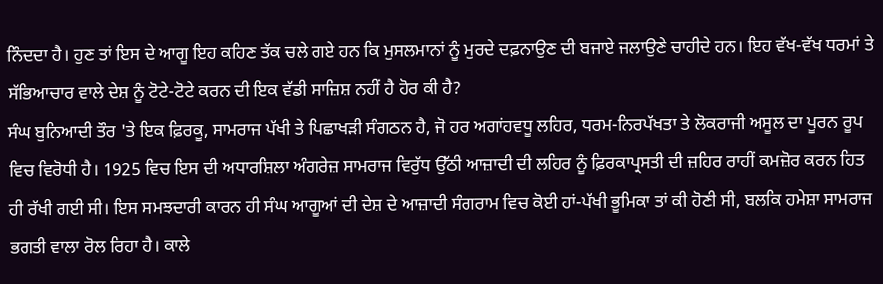ਨਿੰਦਦਾ ਹੈ। ਹੁਣ ਤਾਂ ਇਸ ਦੇ ਆਗੂ ਇਹ ਕਹਿਣ ਤੱਕ ਚਲੇ ਗਏ ਹਨ ਕਿ ਮੁਸਲਮਾਨਾਂ ਨੂੰ ਮੁਰਦੇ ਦਫ਼ਨਾਉਣ ਦੀ ਬਜਾਏ ਜਲਾਉਣੇ ਚਾਹੀਦੇ ਹਨ। ਇਹ ਵੱਖ-ਵੱਖ ਧਰਮਾਂ ਤੇ ਸੱਭਿਆਚਾਰ ਵਾਲੇ ਦੇਸ਼ ਨੂੰ ਟੋਟੇ-ਟੋਟੇ ਕਰਨ ਦੀ ਇਕ ਵੱਡੀ ਸਾਜ਼ਿਸ਼ ਨਹੀਂ ਹੈ ਹੋਰ ਕੀ ਹੈ?
ਸੰਘ ਬੁਨਿਆਦੀ ਤੌਰ 'ਤੇ ਇਕ ਫ਼ਿਰਕੂ, ਸਾਮਰਾਜ ਪੱਖੀ ਤੇ ਪਿਛਾਖੜੀ ਸੰਗਠਨ ਹੈ, ਜੋ ਹਰ ਅਗਾਂਹਵਧੂ ਲਹਿਰ, ਧਰਮ-ਨਿਰਪੱਖਤਾ ਤੇ ਲੋਕਰਾਜੀ ਅਸੂਲ ਦਾ ਪੂਰਨ ਰੂਪ ਵਿਚ ਵਿਰੋਧੀ ਹੈ। 1925 ਵਿਚ ਇਸ ਦੀ ਅਧਾਰਸ਼ਿਲਾ ਅੰਗਰੇਜ਼ ਸਾਮਰਾਜ ਵਿਰੁੱਧ ਉੱਠੀ ਆਜ਼ਾਦੀ ਦੀ ਲਹਿਰ ਨੂੰ ਫ਼ਿਰਕਾਪ੍ਰਸਤੀ ਦੀ ਜ਼ਹਿਰ ਰਾਹੀਂ ਕਮਜ਼ੋਰ ਕਰਨ ਹਿਤ ਹੀ ਰੱਖੀ ਗਈ ਸੀ। ਇਸ ਸਮਝਦਾਰੀ ਕਾਰਨ ਹੀ ਸੰਘ ਆਗੂਆਂ ਦੀ ਦੇਸ਼ ਦੇ ਆਜ਼ਾਦੀ ਸੰਗਰਾਮ ਵਿਚ ਕੋਈ ਹਾਂ-ਪੱਖੀ ਭੂਮਿਕਾ ਤਾਂ ਕੀ ਹੋਣੀ ਸੀ, ਬਲਕਿ ਹਮੇਸ਼ਾ ਸਾਮਰਾਜ ਭਗਤੀ ਵਾਲਾ ਰੋਲ ਰਿਹਾ ਹੈ। ਕਾਲੇ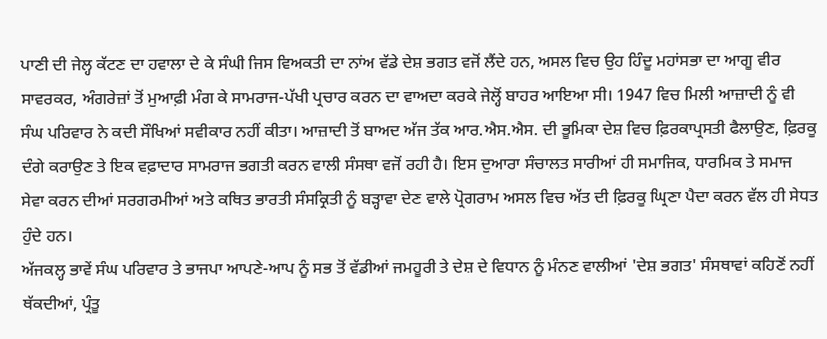ਪਾਣੀ ਦੀ ਜੇਲ੍ਹ ਕੱਟਣ ਦਾ ਹਵਾਲਾ ਦੇ ਕੇ ਸੰਘੀ ਜਿਸ ਵਿਅਕਤੀ ਦਾ ਨਾਂਅ ਵੱਡੇ ਦੇਸ਼ ਭਗਤ ਵਜੋਂ ਲੈਂਦੇ ਹਨ, ਅਸਲ ਵਿਚ ਉਹ ਹਿੰਦੂ ਮਹਾਂਸਭਾ ਦਾ ਆਗੂ ਵੀਰ ਸਾਵਰਕਰ, ਅੰਗਰੇਜ਼ਾਂ ਤੋਂ ਮੁਆਫ਼ੀ ਮੰਗ ਕੇ ਸਾਮਰਾਜ-ਪੱਖੀ ਪ੍ਰਚਾਰ ਕਰਨ ਦਾ ਵਾਅਦਾ ਕਰਕੇ ਜੇਲ੍ਹੋਂ ਬਾਹਰ ਆਇਆ ਸੀ। 1947 ਵਿਚ ਮਿਲੀ ਆਜ਼ਾਦੀ ਨੂੰ ਵੀ ਸੰਘ ਪਰਿਵਾਰ ਨੇ ਕਦੀ ਸੌਖਿਆਂ ਸਵੀਕਾਰ ਨਹੀਂ ਕੀਤਾ। ਆਜ਼ਾਦੀ ਤੋਂ ਬਾਅਦ ਅੱਜ ਤੱਕ ਆਰ.ਐਸ.ਐਸ. ਦੀ ਭੂਮਿਕਾ ਦੇਸ਼ ਵਿਚ ਫ਼ਿਰਕਾਪ੍ਰਸਤੀ ਫੈਲਾਉਣ, ਫ਼ਿਰਕੂ ਦੰਗੇ ਕਰਾਉਣ ਤੇ ਇਕ ਵਫ਼ਾਦਾਰ ਸਾਮਰਾਜ ਭਗਤੀ ਕਰਨ ਵਾਲੀ ਸੰਸਥਾ ਵਜੋਂ ਰਹੀ ਹੈ। ਇਸ ਦੁਆਰਾ ਸੰਚਾਲਤ ਸਾਰੀਆਂ ਹੀ ਸਮਾਜਿਕ, ਧਾਰਮਿਕ ਤੇ ਸਮਾਜ ਸੇਵਾ ਕਰਨ ਦੀਆਂ ਸਰਗਰਮੀਆਂ ਅਤੇ ਕਥਿਤ ਭਾਰਤੀ ਸੰਸਕ੍ਰਿਤੀ ਨੂੰ ਬੜ੍ਹਾਵਾ ਦੇਣ ਵਾਲੇ ਪ੍ਰੋਗਰਾਮ ਅਸਲ ਵਿਚ ਅੱਤ ਦੀ ਫ਼ਿਰਕੂ ਘ੍ਰਿਣਾ ਪੈਦਾ ਕਰਨ ਵੱਲ ਹੀ ਸੇਧਤ ਹੁੰਦੇ ਹਨ।
ਅੱਜਕਲ੍ਹ ਭਾਵੇਂ ਸੰਘ ਪਰਿਵਾਰ ਤੇ ਭਾਜਪਾ ਆਪਣੇ-ਆਪ ਨੂੰ ਸਭ ਤੋਂ ਵੱਡੀਆਂ ਜਮਹੂਰੀ ਤੇ ਦੇਸ਼ ਦੇ ਵਿਧਾਨ ਨੂੰ ਮੰਨਣ ਵਾਲੀਆਂ 'ਦੇਸ਼ ਭਗਤ' ਸੰਸਥਾਵਾਂ ਕਹਿਣੋਂ ਨਹੀਂ ਥੱਕਦੀਆਂ, ਪ੍ਰੰਤੂ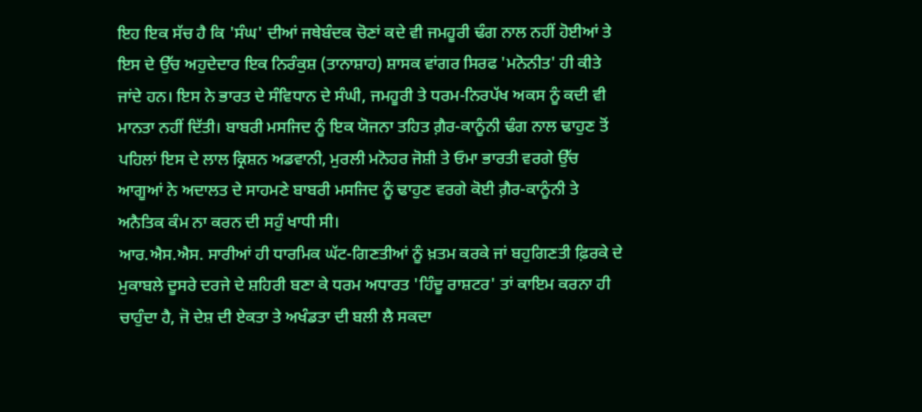ਇਹ ਇਕ ਸੱਚ ਹੈ ਕਿ 'ਸੰਘ' ਦੀਆਂ ਜਥੇਬੰਦਕ ਚੋਣਾਂ ਕਦੇ ਵੀ ਜਮਹੂਰੀ ਢੰਗ ਨਾਲ ਨਹੀਂ ਹੋਈਆਂ ਤੇ ਇਸ ਦੇ ਉੱਚ ਅਹੁਦੇਦਾਰ ਇਕ ਨਿਰੰਕੁਸ਼ (ਤਾਨਾਸ਼ਾਹ) ਸ਼ਾਸਕ ਵਾਂਗਰ ਸਿਰਫ 'ਮਨੋਨੀਤ' ਹੀ ਕੀਤੇ ਜਾਂਦੇ ਹਨ। ਇਸ ਨੇ ਭਾਰਤ ਦੇ ਸੰਵਿਧਾਨ ਦੇ ਸੰਘੀ, ਜਮਹੂਰੀ ਤੇ ਧਰਮ-ਨਿਰਪੱਖ ਅਕਸ ਨੂੰ ਕਦੀ ਵੀ ਮਾਨਤਾ ਨਹੀਂ ਦਿੱਤੀ। ਬਾਬਰੀ ਮਸਜਿਦ ਨੂੰ ਇਕ ਯੋਜਨਾ ਤਹਿਤ ਗ਼ੈਰ-ਕਾਨੂੰਨੀ ਢੰਗ ਨਾਲ ਢਾਹੁਣ ਤੋਂ ਪਹਿਲਾਂ ਇਸ ਦੇ ਲਾਲ ਕ੍ਰਿਸ਼ਨ ਅਡਵਾਨੀ, ਮੁਰਲੀ ਮਨੋਹਰ ਜੋਸ਼ੀ ਤੇ ਓਮਾ ਭਾਰਤੀ ਵਰਗੇ ਉੱਚ ਆਗੂਆਂ ਨੇ ਅਦਾਲਤ ਦੇ ਸਾਹਮਣੇ ਬਾਬਰੀ ਮਸਜਿਦ ਨੂੰ ਢਾਹੁਣ ਵਰਗੇ ਕੋਈ ਗ਼ੈਰ-ਕਾਨੂੰਨੀ ਤੇ ਅਨੈਤਿਕ ਕੰਮ ਨਾ ਕਰਨ ਦੀ ਸਹੁੰ ਖਾਧੀ ਸੀ।
ਆਰ.ਐਸ.ਐਸ. ਸਾਰੀਆਂ ਹੀ ਧਾਰਮਿਕ ਘੱਟ-ਗਿਣਤੀਆਂ ਨੂੰ ਖ਼ਤਮ ਕਰਕੇ ਜਾਂ ਬਹੁਗਿਣਤੀ ਫ਼ਿਰਕੇ ਦੇ ਮੁਕਾਬਲੇ ਦੂਸਰੇ ਦਰਜੇ ਦੇ ਸ਼ਹਿਰੀ ਬਣਾ ਕੇ ਧਰਮ ਅਧਾਰਤ 'ਹਿੰਦੂ ਰਾਸ਼ਟਰ' ਤਾਂ ਕਾਇਮ ਕਰਨਾ ਹੀ ਚਾਹੁੰਦਾ ਹੈ, ਜੋ ਦੇਸ਼ ਦੀ ਏਕਤਾ ਤੇ ਅਖੰਡਤਾ ਦੀ ਬਲੀ ਲੈ ਸਕਦਾ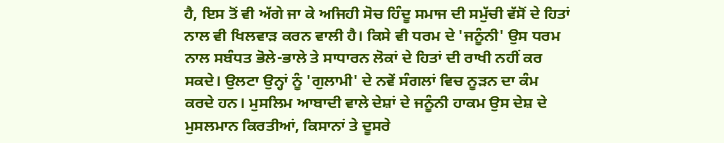ਹੈ, ਇਸ ਤੋਂ ਵੀ ਅੱਗੇ ਜਾ ਕੇ ਅਜਿਹੀ ਸੋਚ ਹਿੰਦੂ ਸਮਾਜ ਦੀ ਸਮੁੱਚੀ ਵੱਸੋਂ ਦੇ ਹਿਤਾਂ ਨਾਲ ਵੀ ਖਿਲਵਾੜ ਕਰਨ ਵਾਲੀ ਹੈ। ਕਿਸੇ ਵੀ ਧਰਮ ਦੇ 'ਜਨੂੰਨੀ' ਉਸ ਧਰਮ ਨਾਲ ਸਬੰਧਤ ਭੋਲੇ-ਭਾਲੇ ਤੇ ਸਾਧਾਰਨ ਲੋਕਾਂ ਦੇ ਹਿਤਾਂ ਦੀ ਰਾਖੀ ਨਹੀਂ ਕਰ ਸਕਦੇ। ਉਲਟਾ ਉਨ੍ਹਾਂ ਨੂੰ 'ਗੁਲਾਮੀ' ਦੇ ਨਵੇਂ ਸੰਗਲਾਂ ਵਿਚ ਨੂੜਨ ਦਾ ਕੰਮ ਕਰਦੇ ਹਨ। ਮੁਸਲਿਮ ਆਬਾਦੀ ਵਾਲੇ ਦੇਸ਼ਾਂ ਦੇ ਜਨੂੰਨੀ ਹਾਕਮ ਉਸ ਦੇਸ਼ ਦੇ ਮੁਸਲਮਾਨ ਕਿਰਤੀਆਂ, ਕਿਸਾਨਾਂ ਤੇ ਦੂਸਰੇ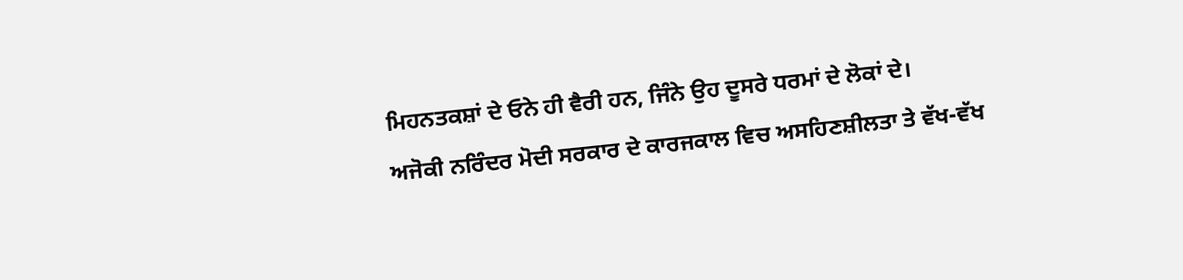ਮਿਹਨਤਕਸ਼ਾਂ ਦੇ ਓਨੇ ਹੀ ਵੈਰੀ ਹਨ, ਜਿੰਨੇ ਉਹ ਦੂਸਰੇ ਧਰਮਾਂ ਦੇ ਲੋਕਾਂ ਦੇ।
ਅਜੋਕੀ ਨਰਿੰਦਰ ਮੋਦੀ ਸਰਕਾਰ ਦੇ ਕਾਰਜਕਾਲ ਵਿਚ ਅਸਹਿਣਸ਼ੀਲਤਾ ਤੇ ਵੱਖ-ਵੱਖ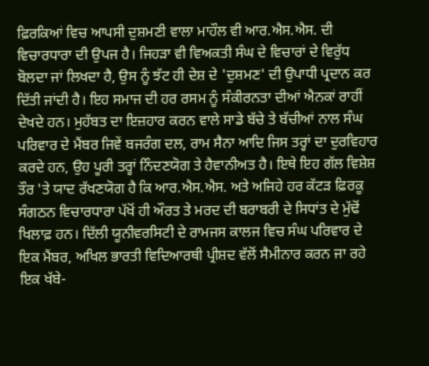ਫ਼ਿਰਕਿਆਂ ਵਿਚ ਆਪਸੀ ਦੁਸ਼ਮਣੀ ਵਾਲਾ ਮਾਹੌਲ ਵੀ ਆਰ.ਐਸ.ਐਸ. ਦੀ ਵਿਚਾਰਧਾਰਾ ਦੀ ਉਪਜ ਹੈ। ਜਿਹੜਾ ਵੀ ਵਿਅਕਤੀ ਸੰਘ ਦੇ ਵਿਚਾਰਾਂ ਦੇ ਵਿਰੁੱਧ ਬੋਲਦਾ ਜਾਂ ਲਿਖਦਾ ਹੈ, ਉਸ ਨੂੰ ਝੱਟ ਹੀ ਦੇਸ਼ ਦੇ 'ਦੁਸ਼ਮਣ' ਦੀ ਉਪਾਧੀ ਪ੍ਰਦਾਨ ਕਰ ਦਿੱਤੀ ਜਾਂਦੀ ਹੈ। ਇਹ ਸਮਾਜ ਦੀ ਹਰ ਰਸਮ ਨੂੰ ਸੰਕੀਰਨਤਾ ਦੀਆਂ ਐਨਕਾਂ ਰਾਹੀਂ ਦੇਖਦੇ ਹਨ। ਮੁਹੱਬਤ ਦਾ ਇਜ਼ਹਾਰ ਕਰਨ ਵਾਲੇ ਸਾਡੇ ਬੱਚੇ ਤੇ ਬੱਚੀਆਂ ਨਾਲ ਸੰਘ ਪਰਿਵਾਰ ਦੇ ਮੈਂਬਰ ਜਿਵੇਂ ਬਜਰੰਗ ਦਲ, ਰਾਮ ਸੈਨਾ ਆਦਿ ਜਿਸ ਤਰ੍ਹਾਂ ਦਾ ਦੁਰਵਿਹਾਰ ਕਰਦੇ ਹਨ, ਉਹ ਪੂਰੀ ਤਰ੍ਹਾਂ ਨਿੰਦਣਯੋਗ ਤੇ ਹੈਵਾਨੀਅਤ ਹੈ। ਇਥੇ ਇਹ ਗੱਲ ਵਿਸ਼ੇਸ਼ ਤੌਰ 'ਤੇ ਯਾਦ ਰੱਖਣਯੋਗ ਹੈ ਕਿ ਆਰ.ਐਸ.ਐਸ. ਅਤੇ ਅਜਿਹੇ ਹਰ ਕੱਟੜ ਫ਼ਿਰਕੂ ਸੰਗਠਨ ਵਿਚਾਰਧਾਰਾ ਪੱਖੋਂ ਹੀ ਔਰਤ ਤੇ ਮਰਦ ਦੀ ਬਰਾਬਰੀ ਦੇ ਸਿਧਾਂਤ ਦੇ ਮੁੱਢੋਂ ਖਿਲਾਫ਼ ਹਨ। ਦਿੱਲੀ ਯੂਨੀਵਰਸਿਟੀ ਦੇ ਰਾਮਜਸ ਕਾਲਜ ਵਿਚ ਸੰਘ ਪਰਿਵਾਰ ਦੇ ਇਕ ਮੈਂਬਰ, ਅਖਿਲ ਭਾਰਤੀ ਵਿਦਿਆਰਥੀ ਪ੍ਰੀਸ਼ਦ ਵੱਲੋਂ ਸੈਮੀਨਾਰ ਕਰਨ ਜਾ ਰਹੇ ਇਕ ਖੱਬੇ-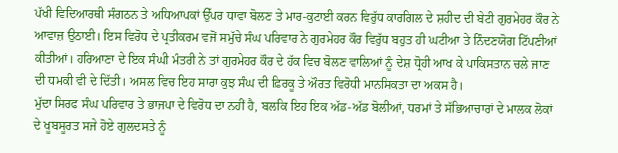ਪੱਖੀ ਵਿਦਿਆਰਥੀ ਸੰਗਠਨ ਤੇ ਅਧਿਆਪਕਾਂ ਉੱਪਰ ਧਾਵਾ ਬੋਲਣ ਤੇ ਮਾਰ-ਕੁਟਾਈ ਕਰਨ ਵਿਰੁੱਧ ਕਾਰਗਿਲ ਦੇ ਸ਼ਹੀਦ ਦੀ ਬੇਟੀ ਗੁਰਮੇਹਰ ਕੌਰ ਨੇ ਆਵਾਜ਼ ਉਠਾਈ। ਇਸ ਵਿਰੋਧ ਦੇ ਪ੍ਰਤੀਕਰਮ ਵਜੋਂ ਸਮੁੱਚੇ ਸੰਘ ਪਰਿਵਾਰ ਨੇ ਗੁਰਮੇਹਰ ਕੌਰ ਵਿਰੁੱਧ ਬਹੁਤ ਹੀ ਘਟੀਆ ਤੇ ਨਿੰਦਣਯੋਗ ਟਿੱਪਣੀਆਂ ਕੀਤੀਆਂ। ਹਰਿਆਣਾ ਦੇ ਇਕ ਸੰਘੀ ਮੰਤਰੀ ਨੇ ਤਾਂ ਗੁਰਮੇਹਰ ਕੌਰ ਦੇ ਹੱਕ ਵਿਚ ਬੋਲਣ ਵਾਲਿਆਂ ਨੂੰ ਦੇਸ਼ ਧ੍ਰੋਹੀ ਆਖ ਕੇ ਪਾਕਿਸਤਾਨ ਚਲੇ ਜਾਣ ਦੀ ਧਮਕੀ ਵੀ ਦੇ ਦਿੱਤੀ। ਅਸਲ ਵਿਚ ਇਹ ਸਾਰਾ ਕੁਝ ਸੰਘ ਦੀ ਫ਼ਿਰਕੂ ਤੇ ਔਰਤ ਵਿਰੋਧੀ ਮਾਨਸਿਕਤਾ ਦਾ ਅਕਸ ਹੈ।
ਮੁੱਦਾ ਸਿਰਫ ਸੰਘ ਪਰਿਵਾਰ ਤੇ ਭਾਜਪਾ ਦੇ ਵਿਰੋਧ ਦਾ ਨਹੀਂ ਹੈ, ਬਲਕਿ ਇਹ ਇਕ ਅੱਡ-ਅੱਡ ਬੋਲੀਆਂ, ਧਰਮਾਂ ਤੇ ਸੱਭਿਆਚਾਰਾਂ ਦੇ ਮਾਲਕ ਲੋਕਾਂ ਦੇ ਖੂਬਸੂਰਤ ਸਜੇ ਹੋਏ ਗੁਲਦਸਤੇ ਨੂੰ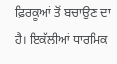ਫ਼ਿਰਕੂਆਂ ਤੋਂ ਬਚਾਉਣ ਦਾ ਹੈ। ਇਕੱਲੀਆਂ ਧਾਰਮਿਕ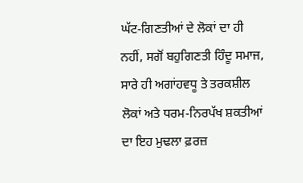ਘੱਟ-ਗਿਣਤੀਆਂ ਦੇ ਲੋਕਾਂ ਦਾ ਹੀ ਨਹੀਂ, ਸਗੋਂ ਬਹੁਗਿਣਤੀ ਹਿੰਦੂ ਸਮਾਜ, ਸਾਰੇ ਹੀ ਅਗਾਂਹਵਧੂ ਤੇ ਤਰਕਸ਼ੀਲ ਲੋਕਾਂ ਅਤੇ ਧਰਮ-ਨਿਰਪੱਖ ਸ਼ਕਤੀਆਂ ਦਾ ਇਹ ਮੁਢਲਾ ਫ਼ਰਜ਼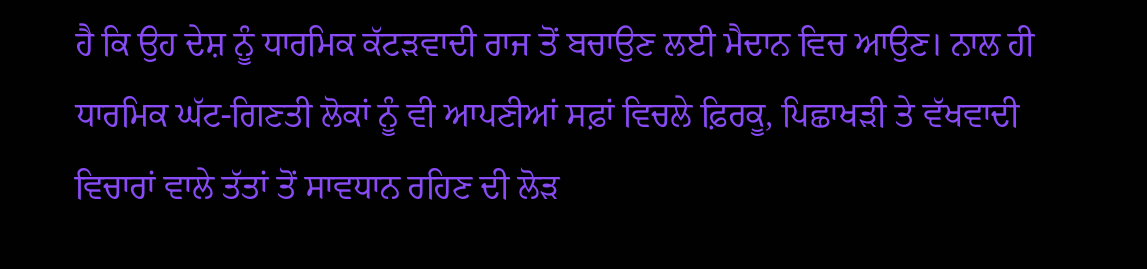ਹੈ ਕਿ ਉਹ ਦੇਸ਼ ਨੂੰ ਧਾਰਮਿਕ ਕੱਟੜਵਾਦੀ ਰਾਜ ਤੋਂ ਬਚਾਉਣ ਲਈ ਮੈਦਾਨ ਵਿਚ ਆਉਣ। ਨਾਲ ਹੀ ਧਾਰਮਿਕ ਘੱਟ-ਗਿਣਤੀ ਲੋਕਾਂ ਨੂੰ ਵੀ ਆਪਣੀਆਂ ਸਫ਼ਾਂ ਵਿਚਲੇ ਫ਼ਿਰਕੂ, ਪਿਛਾਖੜੀ ਤੇ ਵੱਖਵਾਦੀ ਵਿਚਾਰਾਂ ਵਾਲੇ ਤੱਤਾਂ ਤੋਂ ਸਾਵਧਾਨ ਰਹਿਣ ਦੀ ਲੋੜ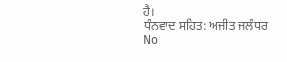ਹੈ।
ਧੰਨਵਾਦ ਸਹਿਤ: ਅਜੀਤ ਜਲੰਧਰ
No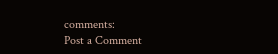comments:
Post a Comment